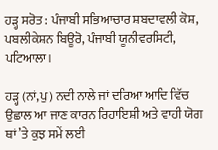ਹੜ੍ਹ ਸਰੋਤ : ਪੰਜਾਬੀ ਸਭਿਆਚਾਰ ਸ਼ਬਦਾਵਲੀ ਕੋਸ਼, ਪਬਲੀਕੇਸ਼ਨ ਬਿਊਰੋ, ਪੰਜਾਬੀ ਯੂਨੀਵਰਸਿਟੀ, ਪਟਿਆਲਾ।

ਹੜ੍ਹ (ਨਾਂ,ਪੁ) ਨਦੀ ਨਾਲੇ ਜਾਂ ਦਰਿਆ ਆਦਿ ਵਿੱਚ ਉਛਾਲ ਆ ਜਾਣ ਕਾਰਨ ਰਿਹਾਇਸ਼ੀ ਅਤੇ ਵਾਹੀ ਯੋਗ ਥਾਂ ’ਤੇ ਕੁਝ ਸਮੇਂ ਲਈ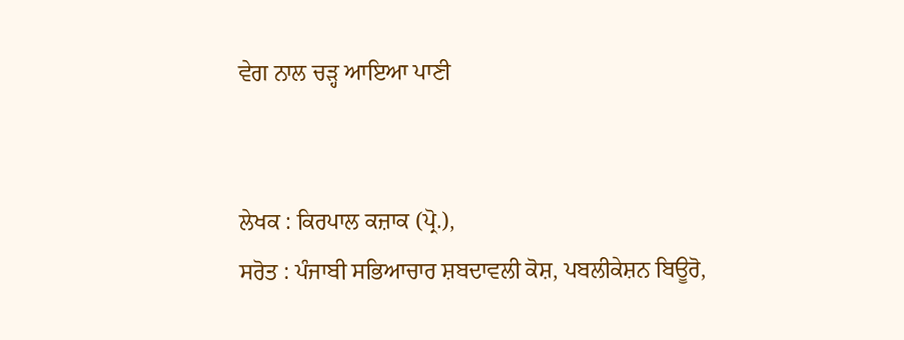ਵੇਗ ਨਾਲ ਚੜ੍ਹ ਆਇਆ ਪਾਣੀ


ਲੇਖਕ : ਕਿਰਪਾਲ ਕਜ਼ਾਕ (ਪ੍ਰੋ.),
ਸਰੋਤ : ਪੰਜਾਬੀ ਸਭਿਆਚਾਰ ਸ਼ਬਦਾਵਲੀ ਕੋਸ਼, ਪਬਲੀਕੇਸ਼ਨ ਬਿਊਰੋ,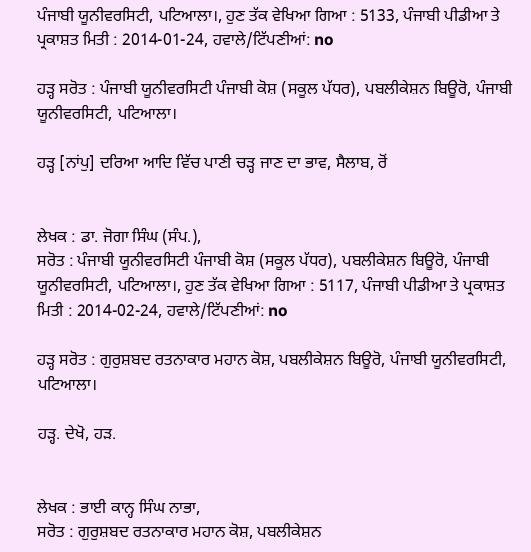ਪੰਜਾਬੀ ਯੂਨੀਵਰਸਿਟੀ, ਪਟਿਆਲਾ।, ਹੁਣ ਤੱਕ ਵੇਖਿਆ ਗਿਆ : 5133, ਪੰਜਾਬੀ ਪੀਡੀਆ ਤੇ ਪ੍ਰਕਾਸ਼ਤ ਮਿਤੀ : 2014-01-24, ਹਵਾਲੇ/ਟਿੱਪਣੀਆਂ: no

ਹੜ੍ਹ ਸਰੋਤ : ਪੰਜਾਬੀ ਯੂਨੀਵਰਸਿਟੀ ਪੰਜਾਬੀ ਕੋਸ਼ (ਸਕੂਲ ਪੱਧਰ), ਪਬਲੀਕੇਸ਼ਨ ਬਿਊਰੋ, ਪੰਜਾਬੀ ਯੂਨੀਵਰਸਿਟੀ, ਪਟਿਆਲਾ।

ਹੜ੍ਹ [ਨਾਂਪੁ] ਦਰਿਆ ਆਦਿ ਵਿੱਚ ਪਾਣੀ ਚੜ੍ਹ ਜਾਣ ਦਾ ਭਾਵ, ਸੈਲਾਬ, ਰੋਂ


ਲੇਖਕ : ਡਾ. ਜੋਗਾ ਸਿੰਘ (ਸੰਪ.),
ਸਰੋਤ : ਪੰਜਾਬੀ ਯੂਨੀਵਰਸਿਟੀ ਪੰਜਾਬੀ ਕੋਸ਼ (ਸਕੂਲ ਪੱਧਰ), ਪਬਲੀਕੇਸ਼ਨ ਬਿਊਰੋ, ਪੰਜਾਬੀ ਯੂਨੀਵਰਸਿਟੀ, ਪਟਿਆਲਾ।, ਹੁਣ ਤੱਕ ਵੇਖਿਆ ਗਿਆ : 5117, ਪੰਜਾਬੀ ਪੀਡੀਆ ਤੇ ਪ੍ਰਕਾਸ਼ਤ ਮਿਤੀ : 2014-02-24, ਹਵਾਲੇ/ਟਿੱਪਣੀਆਂ: no

ਹੜ੍ਹ ਸਰੋਤ : ਗੁਰੁਸ਼ਬਦ ਰਤਨਾਕਾਰ ਮਹਾਨ ਕੋਸ਼, ਪਬਲੀਕੇਸ਼ਨ ਬਿਊਰੋ, ਪੰਜਾਬੀ ਯੂਨੀਵਰਸਿਟੀ, ਪਟਿਆਲਾ।

ਹੜ੍ਹ. ਦੇਖੋ, ਹੜ.


ਲੇਖਕ : ਭਾਈ ਕਾਨ੍ਹ ਸਿੰਘ ਨਾਭਾ,
ਸਰੋਤ : ਗੁਰੁਸ਼ਬਦ ਰਤਨਾਕਾਰ ਮਹਾਨ ਕੋਸ਼, ਪਬਲੀਕੇਸ਼ਨ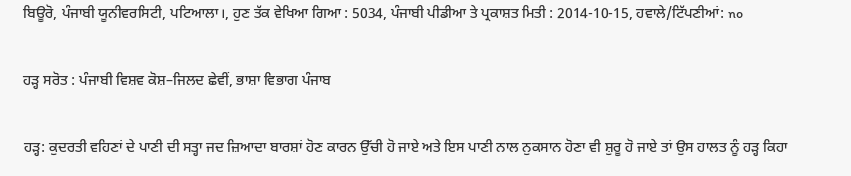ਬਿਊਰੋ, ਪੰਜਾਬੀ ਯੂਨੀਵਰਸਿਟੀ, ਪਟਿਆਲਾ।, ਹੁਣ ਤੱਕ ਵੇਖਿਆ ਗਿਆ : 5034, ਪੰਜਾਬੀ ਪੀਡੀਆ ਤੇ ਪ੍ਰਕਾਸ਼ਤ ਮਿਤੀ : 2014-10-15, ਹਵਾਲੇ/ਟਿੱਪਣੀਆਂ: no

ਹੜ੍ਹ ਸਰੋਤ : ਪੰਜਾਬੀ ਵਿਸ਼ਵ ਕੋਸ਼–ਜਿਲਦ ਛੇਵੀਂ, ਭਾਸ਼ਾ ਵਿਭਾਗ ਪੰਜਾਬ

ਹੜ੍ਹ: ਕੁਦਰਤੀ ਵਹਿਣਾਂ ਦੇ ਪਾਣੀ ਦੀ ਸਤ੍ਹਾ ਜਦ ਜ਼ਿਆਦਾ ਬਾਰਸ਼ਾਂ ਹੋਣ ਕਾਰਨ ਉੱਚੀ ਹੋ ਜਾਏ ਅਤੇ ਇਸ ਪਾਣੀ ਨਾਲ ਨੁਕਸਾਨ ਹੋਣਾ ਵੀ ਸ਼ੁਰੂ ਹੋ ਜਾਏ ਤਾਂ ਉਸ ਹਾਲਤ ਨੂੰ ਹੜ੍ਹ ਕਿਹਾ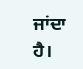ਜਾਂਦਾ ਹੈ।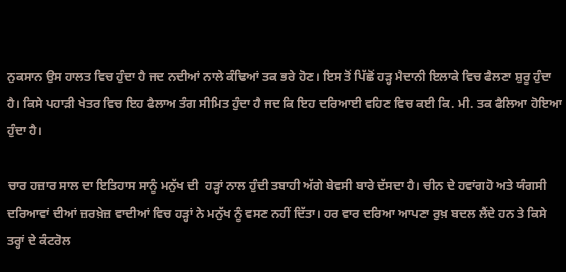ਨੁਕਸਾਨ ਉਸ ਹਾਲਤ ਵਿਚ ਹੁੰਦਾ ਹੈ ਜਦ ਨਦੀਆਂ ਨਾਲੇ ਕੰਢਿਆਂ ਤਕ ਭਰੇ ਹੋਣ। ਇਸ ਤੋਂ ਪਿੱਛੋਂ ਹੜ੍ਹ ਮੈਦਾਨੀ ਇਲਾਕੇ ਵਿਚ ਫੈਲਣਾ ਸ਼ੁਰੂ ਹੁੰਦਾ ਹੈ। ਕਿਸੇ ਪਹਾੜੀ ਖੇਤਰ ਵਿਚ ਇਹ ਫੈਲਾਅ ਤੰਗ ਸੀਮਿਤ ਹੁੰਦਾ ਹੈ ਜਦ ਕਿ ਇਹ ਦਰਿਆਈ ਵਹਿਣ ਵਿਚ ਕਈ ਕਿ. ਮੀ. ਤਕ ਫੈਲਿਆ ਹੋਇਆ ਹੁੰਦਾ ਹੈ।

ਚਾਰ ਹਜ਼ਾਰ ਸਾਲ ਦਾ ਇਤਿਹਾਸ ਸਾਨੂੰ ਮਨੁੱਖ ਦੀ  ਹੜ੍ਹਾਂ ਨਾਲ ਹੁੰਦੀ ਤਬਾਹੀ ਅੱਗੇ ਬੇਵਸੀ ਬਾਰੇ ਦੱਸਦਾ ਹੈ। ਚੀਨ ਦੇ ਹਵਾਂਗਹੋ ਅਤੇ ਯੰਗਸੀ ਦਰਿਆਵਾਂ ਦੀਆਂ ਜ਼ਰਖ਼ੇਜ਼ ਵਾਦੀਆਂ ਵਿਚ ਹੜ੍ਹਾਂ ਨੇ ਮਨੁੱਖ ਨੂੰ ਵਸਣ ਨਹੀਂ ਦਿੱਤਾ। ਹਰ ਵਾਰ ਦਰਿਆ ਆਪਣਾ ਰੁਖ਼ ਬਦਲ ਲੈਂਦੇ ਹਨ ਤੇ ਕਿਸੇ ਤਰ੍ਹਾਂ ਦੇ ਕੰਟਰੋਲ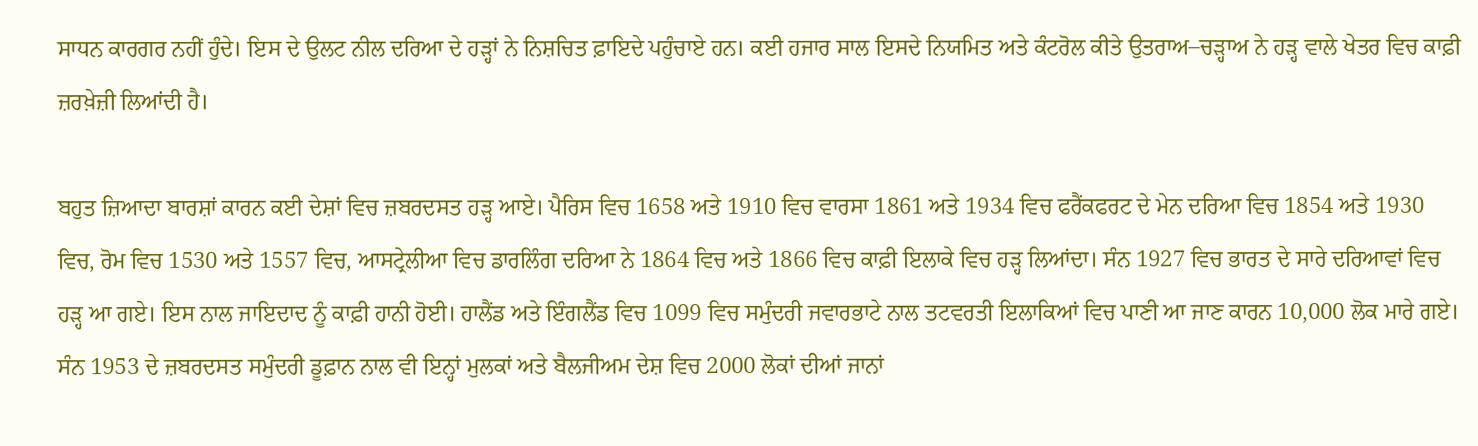ਸਾਧਨ ਕਾਰਗਰ ਨਹੀਂ ਹੁੰਦੇ। ਇਸ ਦੇ ਉਲਟ ਨੀਲ ਦਰਿਆ ਦੇ ਹੜ੍ਹਾਂ ਨੇ ਨਿਸ਼ਚਿਤ ਫ਼ਾਇਦੇ ਪਹੁੰਚਾਏ ਹਨ। ਕਈ ਹਜਾਰ ਸਾਲ ਇਸਦੇ ਨਿਯਮਿਤ ਅਤੇ ਕੰਟਰੋਲ ਕੀਤੇ ਉਤਰਾਅ–ਚੜ੍ਹਾਅ ਨੇ ਹੜ੍ਹ ਵਾਲੇ ਖੇਤਰ ਵਿਚ ਕਾਫ਼ੀ ਜ਼ਰਖ਼ੇਜ਼ੀ ਲਿਆਂਦੀ ਹੈ।

ਬਹੁਤ ਜ਼ਿਆਦਾ ਬਾਰਸ਼ਾਂ ਕਾਰਨ ਕਈ ਦੇਸ਼ਾਂ ਵਿਚ ਜ਼ਬਰਦਸਤ ਹੜ੍ਹ ਆਏ। ਪੈਰਿਸ ਵਿਚ 1658 ਅਤੇ 1910 ਵਿਚ ਵਾਰਸਾ 1861 ਅਤੇ 1934 ਵਿਚ ਫਰੈਂਕਫਰਟ ਦੇ ਮੇਨ ਦਰਿਆ ਵਿਚ 1854 ਅਤੇ 1930 ਵਿਚ, ਰੋਮ ਵਿਚ 1530 ਅਤੇ 1557 ਵਿਚ, ਆਸਟ੍ਰੇਲੀਆ ਵਿਚ ਡਾਰਲਿੰਗ ਦਰਿਆ ਨੇ 1864 ਵਿਚ ਅਤੇ 1866 ਵਿਚ ਕਾਫ਼ੀ ਇਲਾਕੇ ਵਿਚ ਹੜ੍ਹ ਲਿਆਂਦਾ। ਸੰਨ 1927 ਵਿਚ ਭਾਰਤ ਦੇ ਸਾਰੇ ਦਰਿਆਵਾਂ ਵਿਚ ਹੜ੍ਹ ਆ ਗਏ। ਇਸ ਨਾਲ ਜਾਇਦਾਦ ਨੂੰ ਕਾਫ਼ੀ ਹਾਨੀ ਹੋਈ। ਹਾਲੈਂਡ ਅਤੇ ਇੰਗਲੈਂਡ ਵਿਚ 1099 ਵਿਚ ਸਮੁੰਦਰੀ ਜਵਾਰਭਾਟੇ ਨਾਲ ਤਟਵਰਤੀ ਇਲਾਕਿਆਂ ਵਿਚ ਪਾਣੀ ਆ ਜਾਣ ਕਾਰਨ 10,000 ਲੋਕ ਮਾਰੇ ਗਏ। ਸੰਨ 1953 ਦੇ ਜ਼ਬਰਦਸਤ ਸਮੁੰਦਰੀ ਡੂਫ਼ਾਨ ਨਾਲ ਵੀ ਇਨ੍ਹਾਂ ਮੁਲਕਾਂ ਅਤੇ ਬੈਲਜੀਅਮ ਦੇਸ਼ ਵਿਚ 2000 ਲੋਕਾਂ ਦੀਆਂ ਜਾਨਾਂ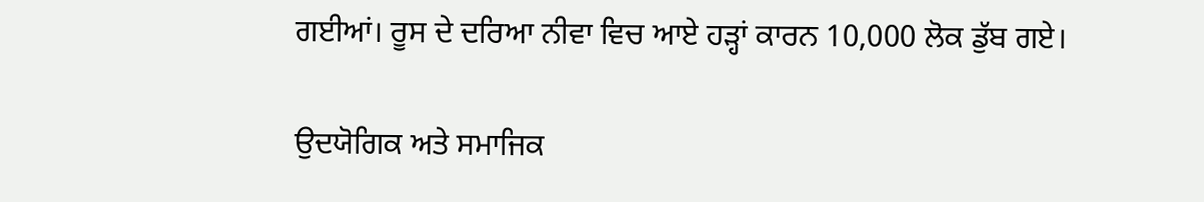ਗਈਆਂ। ਰੂਸ ਦੇ ਦਰਿਆ ਨੀਵਾ ਵਿਚ ਆਏ ਹੜ੍ਹਾਂ ਕਾਰਨ 10,000 ਲੋਕ ਡੁੱਬ ਗਏ।

ਉਦਯੋਗਿਕ ਅਤੇ ਸਮਾਜਿਕ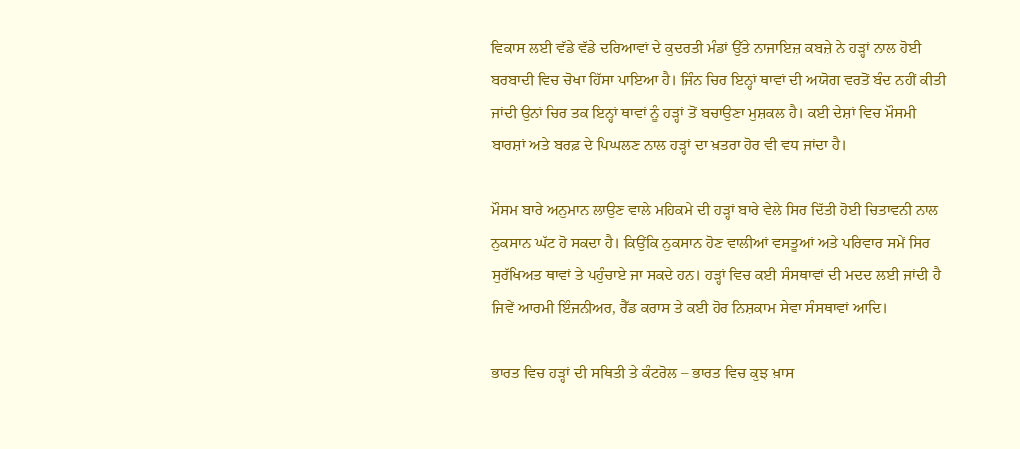ਵਿਕਾਸ ਲਈ ਵੱਡੇ ਵੱਡੇ ਦਰਿਆਵਾਂ ਦੇ ਕੁਦਰਤੀ ਮੰਡਾਂ ਉੱਤੇ ਨਾਜਾਇਜ਼ ਕਬਜ਼ੇ ਨੇ ਹੜ੍ਹਾਂ ਨਾਲ ਹੋਈ ਬਰਬਾਦੀ ਵਿਚ ਚੋਖਾ ਹਿੱਸਾ ਪਾਇਆ ਹੈ। ਜਿੰਨ ਚਿਰ ਇਨ੍ਹਾਂ ਥਾਵਾਂ ਦੀ ਅਯੋਗ ਵਰਤੋਂ ਬੰਦ ਨਹੀਂ ਕੀਤੀ ਜਾਂਦੀ ਉਨਾਂ ਚਿਰ ਤਕ ਇਨ੍ਹਾਂ ਥਾਵਾਂ ਨੂੰ ਹੜ੍ਹਾਂ ਤੋਂ ਬਚਾਉਣਾ ਮੁਸ਼ਕਲ ਹੈ। ਕਈ ਦੇਸ਼ਾਂ ਵਿਚ ਮੌਸਮੀ ਬਾਰਸ਼ਾਂ ਅਤੇ ਬਰਫ਼ ਦੇ ਪਿਘਲਣ ਨਾਲ ਹੜ੍ਹਾਂ ਦਾ ਖ਼ਤਰਾ ਹੋਰ ਵੀ ਵਧ ਜਾਂਦਾ ਹੈ।

ਮੌਸਮ ਬਾਰੇ ਅਨੁਮਾਨ ਲਾਉਣ ਵਾਲੇ ਮਹਿਕਮੇ ਦੀ ਹੜ੍ਹਾਂ ਬਾਰੇ ਵੇਲੇ ਸਿਰ ਦਿੱਤੀ ਹੋਈ ਚਿਤਾਵਨੀ ਨਾਲ ਨੁਕਸਾਨ ਘੱਟ ਹੋ ਸਕਦਾ ਹੈ। ਕਿਉਂਕਿ ਨੁਕਸਾਨ ਹੋਣ ਵਾਲੀਆਂ ਵਸਤੂਆਂ ਅਤੇ ਪਰਿਵਾਰ ਸਮੇਂ ਸਿਰ ਸੁਰੱਖਿਅਤ ਥਾਵਾਂ ਤੇ ਪਹੁੰਚਾਏ ਜਾ ਸਕਦੇ ਹਨ। ਹੜ੍ਹਾਂ ਵਿਚ ਕਈ ਸੰਸਥਾਵਾਂ ਦੀ ਮਦਦ ਲਈ ਜਾਂਦੀ ਹੈ ਜਿਵੇਂ ਆਰਮੀ ਇੰਜਨੀਅਰ, ਰੈੱਡ ਕਰਾਸ ਤੇ ਕਈ ਹੋਰ ਨਿਸ਼ਕਾਮ ਸੇਵਾ ਸੰਸਥਾਵਾਂ ਆਦਿ।

ਭਾਰਤ ਵਿਚ ਹੜ੍ਹਾਂ ਦੀ ਸਥਿਤੀ ਤੇ ਕੰਟਰੋਲ – ਭਾਰਤ ਵਿਚ ਕੁਝ ਖ਼ਾਸ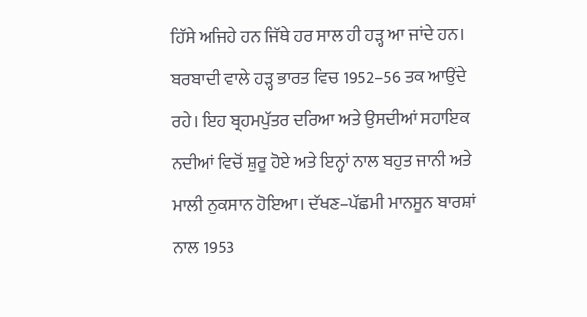ਹਿੱਸੇ ਅਜਿਹੇ ਹਨ ਜਿੱਥੇ ਹਰ ਸਾਲ ਹੀ ਹੜ੍ਹ ਆ ਜਾਂਦੇ ਹਨ। ਬਰਬਾਦੀ ਵਾਲੇ ਹੜ੍ਹ ਭਾਰਤ ਵਿਚ 1952–56 ਤਕ ਆਉਂਦੇ ਰਹੇ। ਇਹ ਬ੍ਰਹਮਪੁੱਤਰ ਦਰਿਆ ਅਤੇ ਉਸਦੀਆਂ ਸਹਾਇਕ ਨਦੀਆਂ ਵਿਚੋਂ ਸ਼ੁਰੂ ਹੋਏ ਅਤੇ ਇਨ੍ਹਾਂ ਨਾਲ ਬਹੁਤ ਜਾਨੀ ਅਤੇ ਮਾਲੀ ਨੁਕਸਾਨ ਹੋਇਆ। ਦੱਖਣ–ਪੱਛਮੀ ਮਾਨਸੂਨ ਬਾਰਸ਼ਾਂ ਨਾਲ 1953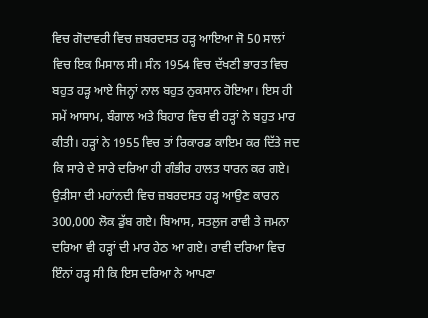ਵਿਚ ਗੋਦਾਵਰੀ ਵਿਚ ਜ਼ਬਰਦਸਤ ਹੜ੍ਹ ਆਇਆ ਜੋ 50 ਸਾਲਾਂ ਵਿਚ ਇਕ ਮਿਸਾਲ ਸੀ। ਸੰਨ 1954 ਵਿਚ ਦੱਖਣੀ ਭਾਰਤ ਵਿਚ ਬਹੁਤ ਹੜ੍ਹ ਆਏ ਜਿਨ੍ਹਾਂ ਨਾਲ ਬਹੁਤ ਨੁਕਸਾਨ ਹੋਇਆ। ਇਸ ਹੀ ਸਮੇਂ ਆਸਾਮ, ਬੰਗਾਲ ਅਤੇ ਬਿਹਾਰ ਵਿਚ ਵੀ ਹੜ੍ਹਾਂ ਨੇ ਬਹੁਤ ਮਾਰ ਕੀਤੀ। ਹੜ੍ਹਾਂ ਨੇ 1955 ਵਿਚ ਤਾਂ ਰਿਕਾਰਡ ਕਾਇਮ ਕਰ ਦਿੱਤੇ ਜਦ ਕਿ ਸਾਰੇ ਦੇ ਸਾਰੇ ਦਰਿਆ ਹੀ ਗੰਭੀਰ ਹਾਲਤ ਧਾਰਨ ਕਰ ਗਏ। ਉੜੀਸਾ ਦੀ ਮਹਾਂਨਦੀ ਵਿਚ ਜ਼ਬਰਦਸਤ ਹੜ੍ਹ ਆਉਣ ਕਾਰਨ 300,000 ਲੋਕ ਡੁੱਬ ਗਏ। ਬਿਆਸ, ਸਤਲੁਜ ਰਾਵੀ ਤੇ ਜਮਨਾ ਦਰਿਆ ਵੀ ਹੜ੍ਹਾਂ ਦੀ ਮਾਰ ਹੇਠ ਆ ਗਏ। ਰਾਵੀ ਦਰਿਆ ਵਿਚ ਇੰਨਾਂ ਹੜ੍ਹ ਸੀ ਕਿ ਇਸ ਦਰਿਆ ਨੇ ਆਪਣਾ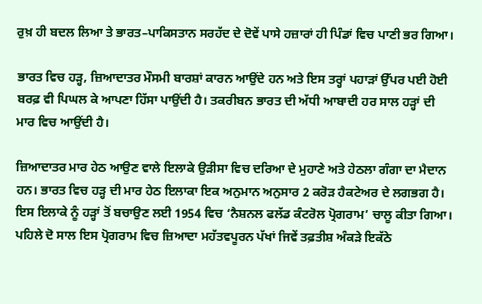ਰੁਖ਼ ਹੀ ਬਦਲ ਲਿਆ ਤੇ ਭਾਰਤ–ਪਾਕਿਸਤਾਨ ਸਰਹੱਦ ਦੇ ਦੋਵੇਂ ਪਾਸੇ ਹਜ਼ਾਰਾਂ ਹੀ ਪਿੰਡਾਂ ਵਿਚ ਪਾਣੀ ਭਰ ਗਿਆ।

ਭਾਰਤ ਵਿਚ ਹੜ੍ਹ, ਜ਼ਿਆਦਾਤਰ ਮੌਸਮੀ ਬਾਰਸ਼ਾਂ ਕਾਰਨ ਆਉਂਦੇ ਹਨ ਅਤੇ ਇਸ ਤਰ੍ਹਾਂ ਪਹਾੜਾਂ ਉੱਪਰ ਪਈ ਹੋਈ ਬਰਫ਼ ਵੀ ਪਿਘਲ ਕੇ ਆਪਣਾ ਹਿੱਸਾ ਪਾਉਂਦੀ ਹੈ। ਤਕਰੀਬਨ ਭਾਰਤ ਦੀ ਅੱਧੀ ਆਬਾਦੀ ਹਰ ਸਾਲ ਹੜ੍ਹਾਂ ਦੀ ਮਾਰ ਵਿਚ ਆਉਂਦੀ ਹੈ।

ਜ਼ਿਆਦਾਤਰ ਮਾਰ ਹੇਠ ਆਉਣ ਵਾਲੇ ਇਲਾਕੇ ਉੜੀਸਾ ਵਿਚ ਦਰਿਆ ਦੇ ਮੁਹਾਣੇ ਅਤੇ ਹੇਠਲਾ ਗੰਗਾ ਦਾ ਮੈਦਾਨ ਹਨ। ਭਾਰਤ ਵਿਚ ਹੜ੍ਹ ਦੀ ਮਾਰ ਹੇਠ ਇਲਾਕਾ ਇਕ ਅਨੁਮਾਨ ਅਨੁਸਾਰ 2 ਕਰੋੜ ਹੈਕਟੇਅਰ ਦੇ ਲਗਭਗ ਹੈ।  ਇਸ ਇਲਾਕੇ ਨੂੰ ਹੜ੍ਹਾਂ ਤੋਂ ਬਚਾਉਣ ਲਈ 1954 ਵਿਚ ‘ਨੈਸ਼ਨਲ ਫਲੱਡ ਕੰਟਰੋਲ ਪ੍ਰੋਗਰਾਮ’ ਚਾਲੂ ਕੀਤਾ ਗਿਆ। ਪਹਿਲੇ ਦੋ ਸਾਲ ਇਸ ਪ੍ਰੋਗਰਾਮ ਵਿਚ ਜ਼ਿਆਦਾ ਮਹੱਤਵਪੂਰਨ ਪੱਖਾਂ ਜਿਵੇਂ ਤਫ਼ਤੀਸ਼ ਅੰਕੜੇ ਇਕੱਠੇ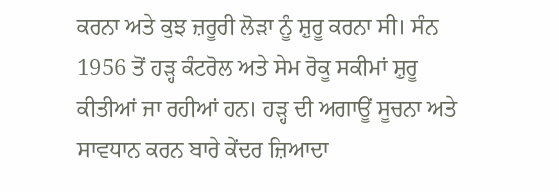ਕਰਨਾ ਅਤੇ ਕੁਝ ਜ਼ਰੂਰੀ ਲੋੜਾ ਨੂੰ ਸ਼ੁਰੂ ਕਰਨਾ ਸੀ। ਸੰਨ 1956 ਤੋਂ ਹੜ੍ਹ ਕੰਟਰੋਲ ਅਤੇ ਸੇਮ ਰੋਕੂ ਸਕੀਮਾਂ ਸ਼ੁਰੂ ਕੀਤੀਆਂ ਜਾ ਰਹੀਆਂ ਹਨ। ਹੜ੍ਹ ਦੀ ਅਗਾਊਂ ਸੂਚਨਾ ਅਤੇ ਸਾਵਧਾਨ ਕਰਨ ਬਾਰੇ ਕੇਂਦਰ ਜ਼ਿਆਦਾ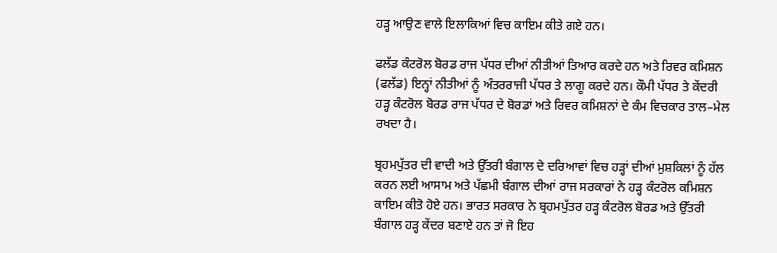ਹੜ੍ਹ ਆਉਣ ਵਾਲੇ ਇਲਾਕਿਆਂ ਵਿਚ ਕਾਇਮ ਕੀਤੇ ਗਏ ਹਨ।

ਫਲੱਡ ਕੰਟਰੋਲ ਬੋਰਡ ਰਾਜ ਪੱਧਰ ਦੀਆਂ ਨੀਤੀਆਂ ਤਿਆਰ ਕਰਦੇ ਹਨ ਅਤੇ ਰਿਵਰ ਕਮਿਸ਼ਨ (ਫਲੱਡ) ਇਨ੍ਹਾਂ ਨੀਤੀਆਂ ਨੂੰ ਅੰਤਰਰਾਜੀ ਪੱਧਰ ਤੇ ਲਾਗੂ ਕਰਦੇ ਹਨ। ਕੌਮੀ ਪੱਧਰ ਤੇ ਕੇਂਦਰੀ ਹੜ੍ਹ ਕੰਟਰੋਲ ਬੋਰਡ ਰਾਜ ਪੱਧਰ ਦੇ ਬੋਰਡਾਂ ਅਤੇ ਰਿਵਰ ਕਮਿਸ਼ਨਾਂ ਦੇ ਕੰਮ ਵਿਚਕਾਰ ਤਾਲ–ਮੇਲ ਰਖਦਾ ਹੈ।

ਬ੍ਰਹਮਪੁੱਤਰ ਦੀ ਵਾਦੀ ਅਤੇ ਉੱਤਰੀ ਬੰਗਾਲ ਦੇ ਦਰਿਆਵਾਂ ਵਿਚ ਹੜ੍ਹਾਂ ਦੀਆਂ ਮੁਸ਼ਕਿਲਾਂ ਨੂੰ ਹੱਲ ਕਰਨ ਲਈ ਆਸਾਮ ਅਤੇ ਪੱਛਮੀ ਬੰਗਾਲ ਦੀਆਂ ਰਾਜ ਸਰਕਾਰਾਂ ਨੇ ਹੜ੍ਹ ਕੰਟਰੋਲ ਕਮਿਸ਼ਨ ਕਾਇਮ ਕੀਤੋ ਹੋਏ ਹਨ। ਭਾਰਤ ਸਰਕਾਰ ਨੇ ਬ੍ਰਹਮਪੁੱਤਰ ਹੜ੍ਹ ਕੰਟਰੋਲ ਬੋਰਡ ਅਤੇ ਉੱਤਰੀ ਬੰਗਾਲ ਹੜ੍ਹ ਕੇਂਦਰ ਬਣਾਏ ਹਨ ਤਾਂ ਜੋ ਇਹ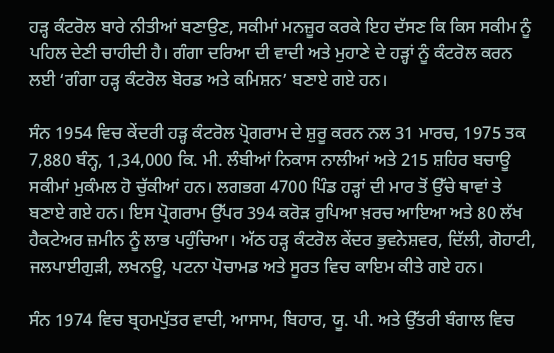ਹੜ੍ਹ ਕੰਟਰੋਲ ਬਾਰੇ ਨੀਤੀਆਂ ਬਣਾਉਣ, ਸਕੀਮਾਂ ਮਨਜ਼ੂਰ ਕਰਕੇ ਇਹ ਦੱਸਣ ਕਿ ਕਿਸ ਸਕੀਮ ਨੂੰ ਪਹਿਲ ਦੇਣੀ ਚਾਹੀਦੀ ਹੈ। ਗੰਗਾ ਦਰਿਆ ਦੀ ਵਾਦੀ ਅਤੇ ਮੁਹਾਣੇ ਦੇ ਹੜ੍ਹਾਂ ਨੂੰ ਕੰਟਰੋਲ ਕਰਨ ਲਈ ‘ਗੰਗਾ ਹੜ੍ਹ ਕੰਟਰੋਲ ਬੋਰਡ ਅਤੇ ਕਮਿਸ਼ਨ’ ਬਣਾਏ ਗਏ ਹਨ।

ਸੰਨ 1954 ਵਿਚ ਕੇਂਦਰੀ ਹੜ੍ਹ ਕੰਟਰੋਲ ਪ੍ਰੋਗਰਾਮ ਦੇ ਸ਼ੁਰੂ ਕਰਨ ਨਲ 31 ਮਾਰਚ, 1975 ਤਕ 7,880 ਬੰਨ੍ਹ, 1,34,000 ਕਿ. ਮੀ. ਲੰਬੀਆਂ ਨਿਕਾਸ ਨਾਲੀਆਂ ਅਤੇ 215 ਸ਼ਹਿਰ ਬਚਾਊ ਸਕੀਮਾਂ ਮੁਕੰਮਲ ਹੋ ਚੁੱਕੀਆਂ ਹਨ। ਲਗਭਗ 4700 ਪਿੰਡ ਹੜ੍ਹਾਂ ਦੀ ਮਾਰ ਤੋਂ ਉੱਚੇ ਥਾਵਾਂ ਤੇ ਬਣਾਏ ਗਏ ਹਨ। ਇਸ ਪ੍ਰੋਗਰਾਮ ਉੱਪਰ 394 ਕਰੋੜ ਰੁਪਿਆ ਖ਼ਰਚ ਆਇਆ ਅਤੇ 80 ਲੱਖ ਹੈਕਟੇਅਰ ਜ਼ਮੀਨ ਨੂੰ ਲਾਭ ਪਹੁੰਚਿਆ। ਅੱਠ ਹੜ੍ਹ ਕੰਟਰੋਲ ਕੇਂਦਰ ਭੁਵਨੇਸ਼ਵਰ, ਦਿੱਲੀ, ਗੋਹਾਟੀ, ਜਲਪਾਈਗੁੜੀ, ਲਖਨਊ, ਪਟਨਾ ਪੋਚਾਮਡ ਅਤੇ ਸੂਰਤ ਵਿਚ ਕਾਇਮ ਕੀਤੇ ਗਏ ਹਨ।

ਸੰਨ 1974 ਵਿਚ ਬ੍ਰਹਮਪੁੱਤਰ ਵਾਦੀ, ਆਸਾਮ, ਬਿਹਾਰ, ਯੂ. ਪੀ. ਅਤੇ ਉੱਤਰੀ ਬੰਗਾਲ ਵਿਚ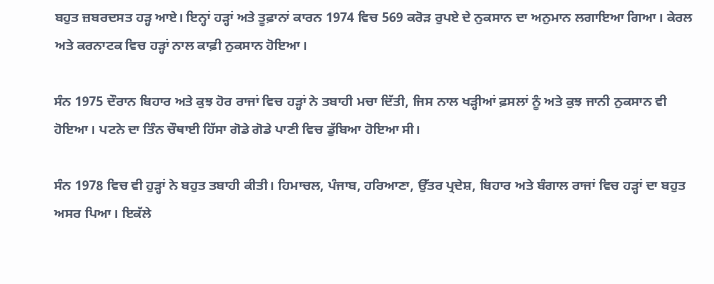ਬਹੁਤ ਜ਼ਬਰਦਸਤ ਹੜ੍ਹ ਆਏ। ਇਨ੍ਹਾਂ ਹੜ੍ਹਾਂ ਅਤੇ ਤੂਫ਼ਾਨਾਂ ਕਾਰਨ 1974 ਵਿਚ 569 ਕਰੋੜ ਰੁਪਏ ਦੇ ਨੁਕਸਾਨ ਦਾ ਅਨੁਮਾਨ ਲਗਾਇਆ ਗਿਆ। ਕੇਰਲ ਅਤੇ ਕਰਨਾਟਕ ਵਿਚ ਹੜ੍ਹਾਂ ਨਾਲ ਕਾਫ਼ੀ ਨੁਕਸਾਨ ਹੋਇਆ।

ਸੰਨ 1975 ਦੌਰਾਨ ਬਿਹਾਰ ਅਤੇ ਕੁਝ ਹੋਰ ਰਾਜਾਂ ਵਿਚ ਹੜ੍ਹਾਂ ਨੇ ਤਬਾਹੀ ਮਚਾ ਦਿੱਤੀ, ਜਿਸ ਨਾਲ ਖੜ੍ਹੀਆਂ ਫ਼ਸਲਾਂ ਨੂੰ ਅਤੇ ਕੁਝ ਜਾਨੀ ਨੁਕਸਾਨ ਵੀ ਹੋਇਆ। ਪਟਨੇ ਦਾ ਤਿੰਨ ਚੌਥਾਈ ਹਿੱਸਾ ਗੋਡੇ ਗੋਡੇ ਪਾਣੀ ਵਿਚ ਡੁੱਬਿਆ ਹੋਇਆ ਸੀ।

ਸੰਨ 1978 ਵਿਚ ਵੀ ਹੁੜ੍ਹਾਂ ਨੇ ਬਹੁਤ ਤਬਾਹੀ ਕੀਤੀ। ਹਿਮਾਚਲ, ਪੰਜਾਬ, ਹਰਿਆਣਾ, ਉੱਤਰ ਪ੍ਰਦੇਸ਼, ਬਿਹਾਰ ਅਤੇ ਬੰਗਾਲ ਰਾਜਾਂ ਵਿਚ ਹੜ੍ਹਾਂ ਦਾ ਬਹੁਤ ਅਸਰ ਪਿਆ। ਇਕੱਲੇ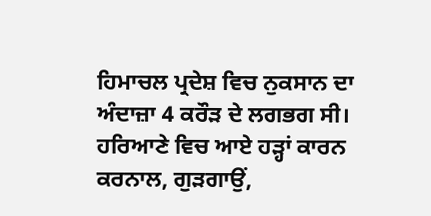ਹਿਮਾਚਲ ਪ੍ਰਦੇਸ਼ ਵਿਚ ਨੁਕਸਾਨ ਦਾ ਅੰਦਾਜ਼ਾ 4 ਕਰੌੜ ਦੇ ਲਗਭਗ ਸੀ। ਹਰਿਆਣੇ ਵਿਚ ਆਏ ਹੜ੍ਹਾਂ ਕਾਰਨ ਕਰਨਾਲ, ਗੁੜਗਾਉਂ,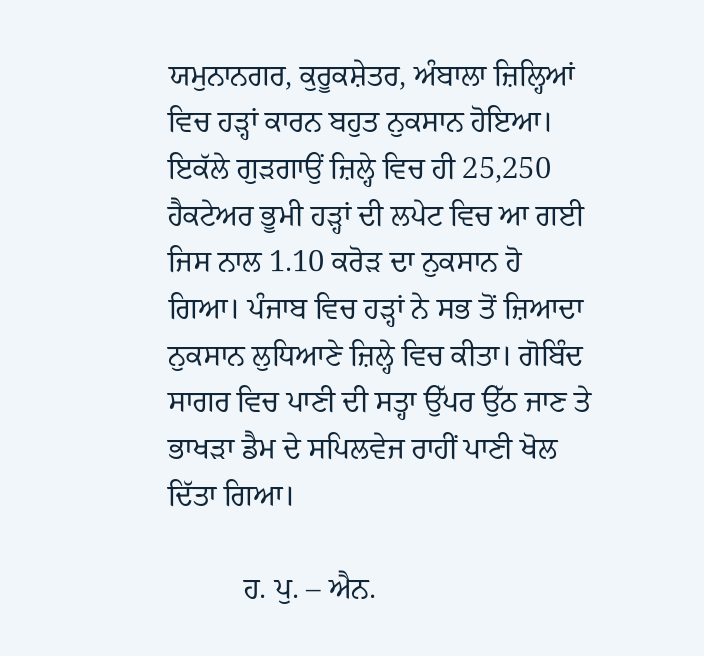ਯਮੁਨਾਨਗਰ, ਕੁਰੂਕਸ਼ੇਤਰ, ਅੰਬਾਲਾ ਜ਼ਿਲ੍ਹਿਆਂ ਵਿਚ ਹੜ੍ਹਾਂ ਕਾਰਨ ਬਹੁਤ ਨੁਕਸਾਨ ਹੋਇਆ। ਇਕੱਲੇ ਗੁੜਗਾਉਂ ਜ਼ਿਲ੍ਹੇ ਵਿਚ ਹੀ 25,250 ਹੈਕਟੇਅਰ ਭੂਮੀ ਹੜ੍ਹਾਂ ਦੀ ਲਪੇਟ ਵਿਚ ਆ ਗਈ ਜਿਸ ਨਾਲ 1.10 ਕਰੋੜ ਦਾ ਨੁਕਸਾਨ ਹੋ ਗਿਆ। ਪੰਜਾਬ ਵਿਚ ਹੜ੍ਹਾਂ ਨੇ ਸਭ ਤੋਂ ਜ਼ਿਆਦਾ ਨੁਕਸਾਨ ਲੁਧਿਆਣੇ ਜ਼ਿਲ੍ਹੇ ਵਿਚ ਕੀਤਾ। ਗੋਬਿੰਦ ਸਾਗਰ ਵਿਚ ਪਾਣੀ ਦੀ ਸਤ੍ਹਾ ਉੱਪਰ ਉੱਠ ਜਾਣ ਤੇ ਭਾਖੜਾ ਡੈਮ ਦੇ ਸਪਿਲਵੇਜ ਰਾਹੀਂ ਪਾਣੀ ਖੋਲ ਦਿੱਤਾ ਗਿਆ।

          ਹ. ਪੁ. – ਐਨ.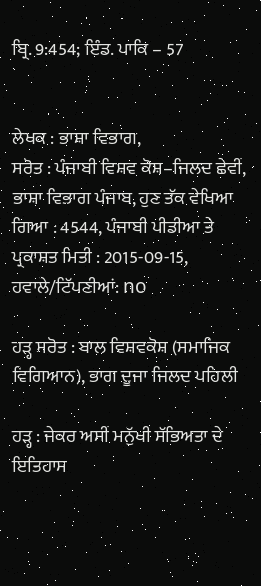ਬ੍ਰਿ. 9:454; ਇੰਡ. ਪਾਕਿ – 57


ਲੇਖਕ : ਭਾਸ਼ਾ ਵਿਭਾਗ,
ਸਰੋਤ : ਪੰਜਾਬੀ ਵਿਸ਼ਵ ਕੋਸ਼–ਜਿਲਦ ਛੇਵੀਂ, ਭਾਸ਼ਾ ਵਿਭਾਗ ਪੰਜਾਬ, ਹੁਣ ਤੱਕ ਵੇਖਿਆ ਗਿਆ : 4544, ਪੰਜਾਬੀ ਪੀਡੀਆ ਤੇ ਪ੍ਰਕਾਸ਼ਤ ਮਿਤੀ : 2015-09-15, ਹਵਾਲੇ/ਟਿੱਪਣੀਆਂ: no

ਹੜ੍ਹ ਸਰੋਤ : ਬਾਲ ਵਿਸ਼ਵਕੋਸ਼ (ਸਮਾਜਿਕ ਵਿਗਿਆਨ), ਭਾਗ ਦੂਜਾ ਜਿਲਦ ਪਹਿਲੀ

ਹੜ੍ਹ : ਜੇਕਰ ਅਸੀਂ ਮਨੁੱਖੀ ਸੱਭਿਅਤਾ ਦੇ ਇਤਿਹਾਸ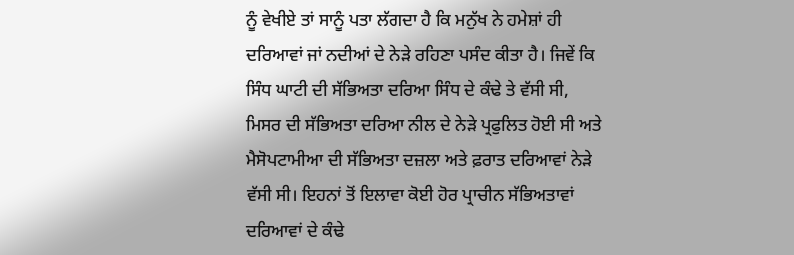ਨੂੰ ਵੇਖੀਏ ਤਾਂ ਸਾਨੂੰ ਪਤਾ ਲੱਗਦਾ ਹੈ ਕਿ ਮਨੁੱਖ ਨੇ ਹਮੇਸ਼ਾਂ ਹੀ ਦਰਿਆਵਾਂ ਜਾਂ ਨਦੀਆਂ ਦੇ ਨੇੜੇ ਰਹਿਣਾ ਪਸੰਦ ਕੀਤਾ ਹੈ। ਜਿਵੇਂ ਕਿ ਸਿੰਧ ਘਾਟੀ ਦੀ ਸੱਭਿਅਤਾ ਦਰਿਆ ਸਿੰਧ ਦੇ ਕੰਢੇ ਤੇ ਵੱਸੀ ਸੀ, ਮਿਸਰ ਦੀ ਸੱਭਿਅਤਾ ਦਰਿਆ ਨੀਲ ਦੇ ਨੇੜੇ ਪ੍ਰਫੁਲਿਤ ਹੋਈ ਸੀ ਅਤੇ ਮੈਸੋਪਟਾਮੀਆ ਦੀ ਸੱਭਿਅਤਾ ਦਜ਼ਲਾ ਅਤੇ ਫ਼ਰਾਤ ਦਰਿਆਵਾਂ ਨੇੜੇ ਵੱਸੀ ਸੀ। ਇਹਨਾਂ ਤੋਂ ਇਲਾਵਾ ਕੋਈ ਹੋਰ ਪ੍ਰਾਚੀਨ ਸੱਭਿਅਤਾਵਾਂ ਦਰਿਆਵਾਂ ਦੇ ਕੰਢੇ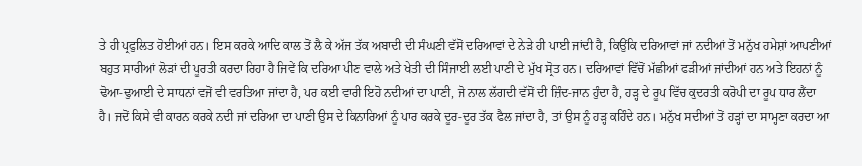ਤੇ ਹੀ ਪ੍ਰਫੁਲਿਤ ਹੋਈਆਂ ਹਨ। ਇਸ ਕਰਕੇ ਆਦਿ ਕਾਲ ਤੋਂ ਲੈ ਕੇ ਅੱਜ ਤੱਕ ਅਬਾਦੀ ਦੀ ਸੰਘਣੀ ਵੱਸੋਂ ਦਰਿਆਵਾਂ ਦੇ ਨੇੜੇ ਹੀ ਪਾਈ ਜਾਂਦੀ ਹੈ, ਕਿਉਂਕਿ ਦਰਿਆਵਾਂ ਜਾਂ ਨਦੀਆਂ ਤੋਂ ਮਨੁੱਖ ਹਮੇਸ਼ਾਂ ਆਪਣੀਆਂ ਬਹੁਤ ਸਾਰੀਆਂ ਲੋੜਾਂ ਦੀ ਪੂਰਤੀ ਕਰਦਾ ਰਿਹਾ ਹੈ ਜਿਵੇਂ ਕਿ ਦਰਿਆ ਪੀਣ ਵਾਲੇ ਅਤੇ ਖੇਤੀ ਦੀ ਸਿੰਜਾਈ ਲਈ ਪਾਣੀ ਦੇ ਮੁੱਖ ਸ੍ਰੋਤ ਹਨ। ਦਰਿਆਵਾਂ ਵਿੱਚੋਂ ਮੱਛੀਆਂ ਫੜੀਆਂ ਜਾਂਦੀਆਂ ਹਨ ਅਤੇ ਇਹਨਾਂ ਨੂੰ ਢੋਆ-ਢੁਆਈ ਦੇ ਸਾਧਨਾਂ ਵਜੋਂ ਵੀ ਵਰਤਿਆ ਜਾਂਦਾ ਹੈ, ਪਰ ਕਈ ਵਾਰੀ ਇਹੋ ਨਦੀਆਂ ਦਾ ਪਾਣੀ, ਜੋ ਨਾਲ ਲੱਗਦੀ ਵੱਸੋਂ ਦੀ ਜ਼ਿੰਦ-ਜਾਨ ਹੁੰਦਾ ਹੈ, ਹੜ੍ਹ ਦੇ ਰੂਪ ਵਿੱਚ ਕੁਦਰਤੀ ਕਰੋਪੀ ਦਾ ਰੂਪ ਧਾਰ ਲੈਂਦਾ ਹੈ। ਜਦੋਂ ਕਿਸੇ ਵੀ ਕਾਰਨ ਕਰਕੇ ਨਦੀ ਜਾਂ ਦਰਿਆ ਦਾ ਪਾਣੀ ਉਸ ਦੇ ਕਿਨਾਰਿਆਂ ਨੂੰ ਪਾਰ ਕਰਕੇ ਦੂਰ-ਦੂਰ ਤੱਕ ਫੈਲ ਜਾਂਦਾ ਹੈ, ਤਾਂ ਉਸ ਨੂੰ ਹੜ੍ਹ ਕਹਿੰਦੇ ਹਨ। ਮਨੁੱਖ ਸਦੀਆਂ ਤੋਂ ਹੜ੍ਹਾਂ ਦਾ ਸਾਮ੍ਹਣਾ ਕਰਦਾ ਆ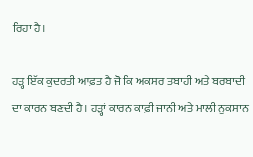ਰਿਹਾ ਹੈ।

ਹੜ੍ਹ ਇੱਕ ਕੁਦਰਤੀ ਆਫ਼ਤ ਹੈ ਜੋ ਕਿ ਅਕਸਰ ਤਬਾਹੀ ਅਤੇ ਬਰਬਾਦੀ ਦਾ ਕਾਰਨ ਬਣਦੀ ਹੈ। ਹੜ੍ਹਾਂ ਕਾਰਨ ਕਾਫ਼ੀ ਜਾਨੀ ਅਤੇ ਮਾਲੀ ਨੁਕਸਾਨ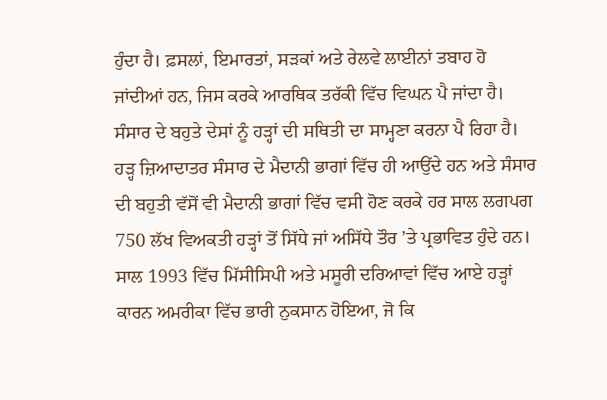ਹੁੰਦਾ ਹੈ। ਫ਼ਸਲਾਂ, ਇਮਾਰਤਾਂ, ਸੜਕਾਂ ਅਤੇ ਰੇਲਵੇ ਲਾਈਨਾਂ ਤਬਾਹ ਹੋ ਜਾਂਦੀਆਂ ਹਨ, ਜਿਸ ਕਰਕੇ ਆਰਥਿਕ ਤਰੱਕੀ ਵਿੱਚ ਵਿਘਨ ਪੈ ਜਾਂਦਾ ਹੈ। ਸੰਸਾਰ ਦੇ ਬਹੁਤੇ ਦੇਸਾਂ ਨੂੰ ਹੜ੍ਹਾਂ ਦੀ ਸਥਿਤੀ ਦਾ ਸਾਮ੍ਹਣਾ ਕਰਨਾ ਪੈ ਰਿਹਾ ਹੈ। ਹੜ੍ਹ ਜ਼ਿਆਦਾਤਰ ਸੰਸਾਰ ਦੇ ਮੈਦਾਨੀ ਭਾਗਾਂ ਵਿੱਚ ਹੀ ਆਉਂਦੇ ਹਨ ਅਤੇ ਸੰਸਾਰ ਦੀ ਬਹੁਤੀ ਵੱਸੋਂ ਵੀ ਮੈਦਾਨੀ ਭਾਗਾਂ ਵਿੱਚ ਵਸੀ ਹੋਣ ਕਰਕੇ ਹਰ ਸਾਲ ਲਗਪਗ 750 ਲੱਖ ਵਿਅਕਤੀ ਹੜ੍ਹਾਂ ਤੋਂ ਸਿੱਧੇ ਜਾਂ ਅਸਿੱਧੇ ਤੌਰ ’ਤੇ ਪ੍ਰਭਾਵਿਤ ਹੁੰਦੇ ਹਨ। ਸਾਲ 1993 ਵਿੱਚ ਮਿੱਸੀਸਿਪੀ ਅਤੇ ਮਸੂਰੀ ਦਰਿਆਵਾਂ ਵਿੱਚ ਆਏ ਹੜ੍ਹਾਂ ਕਾਰਨ ਅਮਰੀਕਾ ਵਿੱਚ ਭਾਰੀ ਨੁਕਸਾਨ ਹੋਇਆ, ਜੋ ਕਿ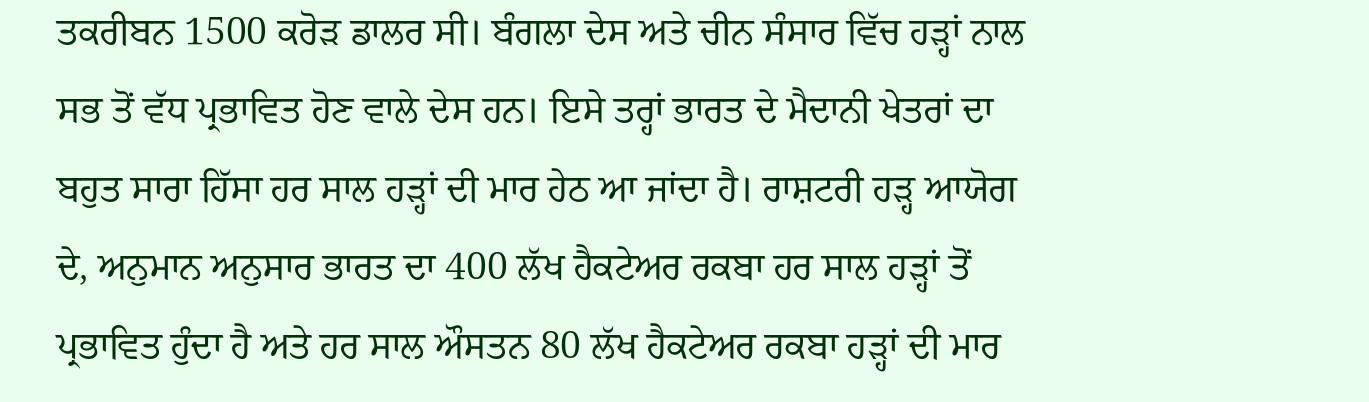ਤਕਰੀਬਨ 1500 ਕਰੋੜ ਡਾਲਰ ਸੀ। ਬੰਗਲਾ ਦੇਸ ਅਤੇ ਚੀਨ ਸੰਸਾਰ ਵਿੱਚ ਹੜ੍ਹਾਂ ਨਾਲ ਸਭ ਤੋਂ ਵੱਧ ਪ੍ਰਭਾਵਿਤ ਹੋਣ ਵਾਲੇ ਦੇਸ ਹਨ। ਇਸੇ ਤਰ੍ਹਾਂ ਭਾਰਤ ਦੇ ਮੈਦਾਨੀ ਖੇਤਰਾਂ ਦਾ ਬਹੁਤ ਸਾਰਾ ਹਿੱਸਾ ਹਰ ਸਾਲ ਹੜ੍ਹਾਂ ਦੀ ਮਾਰ ਹੇਠ ਆ ਜਾਂਦਾ ਹੈ। ਰਾਸ਼ਟਰੀ ਹੜ੍ਹ ਆਯੋਗ ਦੇ, ਅਨੁਮਾਨ ਅਨੁਸਾਰ ਭਾਰਤ ਦਾ 400 ਲੱਖ ਹੈਕਟੇਅਰ ਰਕਬਾ ਹਰ ਸਾਲ ਹੜ੍ਹਾਂ ਤੋਂ ਪ੍ਰਭਾਵਿਤ ਹੁੰਦਾ ਹੈ ਅਤੇ ਹਰ ਸਾਲ ਔਸਤਨ 80 ਲੱਖ ਹੈਕਟੇਅਰ ਰਕਬਾ ਹੜ੍ਹਾਂ ਦੀ ਮਾਰ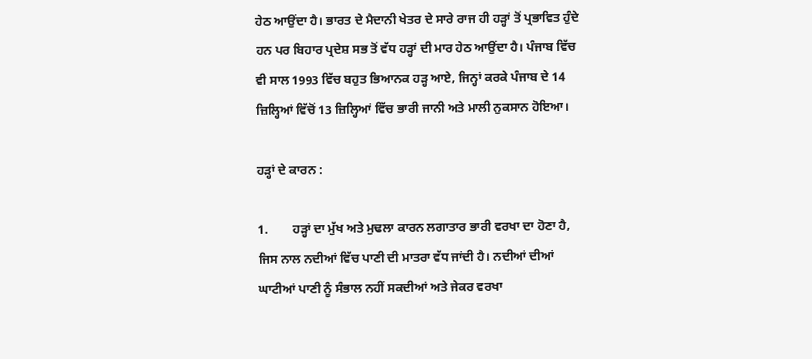ਹੇਠ ਆਉਂਦਾ ਹੈ। ਭਾਰਤ ਦੇ ਮੈਦਾਨੀ ਖੇਤਰ ਦੇ ਸਾਰੇ ਰਾਜ ਹੀ ਹੜ੍ਹਾਂ ਤੋਂ ਪ੍ਰਭਾਵਿਤ ਹੁੰਦੇ ਹਨ ਪਰ ਬਿਹਾਰ ਪ੍ਰਦੇਸ਼ ਸਭ ਤੋਂ ਵੱਧ ਹੜ੍ਹਾਂ ਦੀ ਮਾਰ ਹੇਠ ਆਉਂਦਾ ਹੈ। ਪੰਜਾਬ ਵਿੱਚ ਵੀ ਸਾਲ 1993 ਵਿੱਚ ਬਹੁਤ ਭਿਆਨਕ ਹੜ੍ਹ ਆਏ, ਜਿਨ੍ਹਾਂ ਕਰਕੇ ਪੰਜਾਬ ਦੇ 14 ਜ਼ਿਲ੍ਹਿਆਂ ਵਿੱਚੋਂ 13 ਜ਼ਿਲ੍ਹਿਆਂ ਵਿੱਚ ਭਾਰੀ ਜਾਨੀ ਅਤੇ ਮਾਲੀ ਨੁਕਸਾਨ ਹੋਇਆ।

ਹੜ੍ਹਾਂ ਦੇ ਕਾਰਨ :

1.        ਹੜ੍ਹਾਂ ਦਾ ਮੁੱਖ ਅਤੇ ਮੁਢਲਾ ਕਾਰਨ ਲਗਾਤਾਰ ਭਾਰੀ ਵਰਖਾ ਦਾ ਹੋਣਾ ਹੈ, ਜਿਸ ਨਾਲ ਨਦੀਆਂ ਵਿੱਚ ਪਾਣੀ ਦੀ ਮਾਤਰਾ ਵੱਧ ਜਾਂਦੀ ਹੈ। ਨਦੀਆਂ ਦੀਆਂ ਘਾਟੀਆਂ ਪਾਣੀ ਨੂੰ ਸੰਭਾਲ ਨਹੀਂ ਸਕਦੀਆਂ ਅਤੇ ਜੇਕਰ ਵਰਖਾ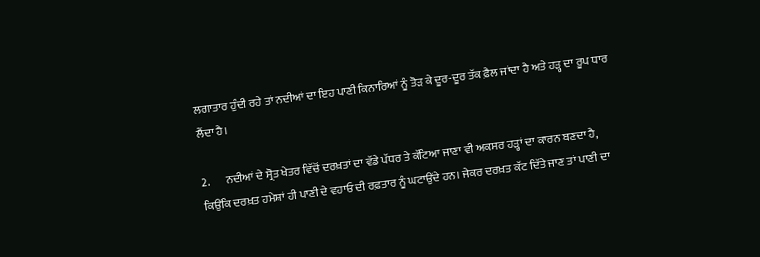ਲਗਾਤਾਰ ਹੁੰਦੀ ਰਹੇ ਤਾਂ ਨਦੀਆਂ ਦਾ ਇਹ ਪਾਣੀ ਕਿਨਾਰਿਆਂ ਨੂੰ ਤੋੜ ਕੇ ਦੂਰ-ਦੂਰ ਤੱਕ ਫ਼ੈਲ ਜਾਂਦਾ ਹੈ ਅਤੇ ਹੜ੍ਹ ਦਾ ਰੂਪ ਧਾਰ ਲੈਂਦਾ ਹੈ।

2.       ਨਦੀਆਂ ਦੇ ਸ੍ਰੋਤ ਖੇਤਰ ਵਿੱਚੋਂ ਦਰਖ਼ਤਾਂ ਦਾ ਵੱਡੇ ਪੱਧਰ ਤੇ ਕੱਟਿਆ ਜਾਣਾ ਵੀ ਅਕਸਰ ਹੜ੍ਹਾਂ ਦਾ ਕਾਰਨ ਬਣਦਾ ਹੈ, ਕਿਉਂਕਿ ਦਰਖ਼ਤ ਹਮੇਸ਼ਾਂ ਹੀ ਪਾਣੀ ਦੇ ਵਹਾਓ ਦੀ ਰਫ਼ਤਾਰ ਨੂੰ ਘਟਾਉਂਦੇ ਹਨ। ਜੇਕਰ ਦਰਖ਼ਤ ਕੱਟ ਦਿੱਤੇ ਜਾਣ ਤਾਂ ਪਾਣੀ ਦਾ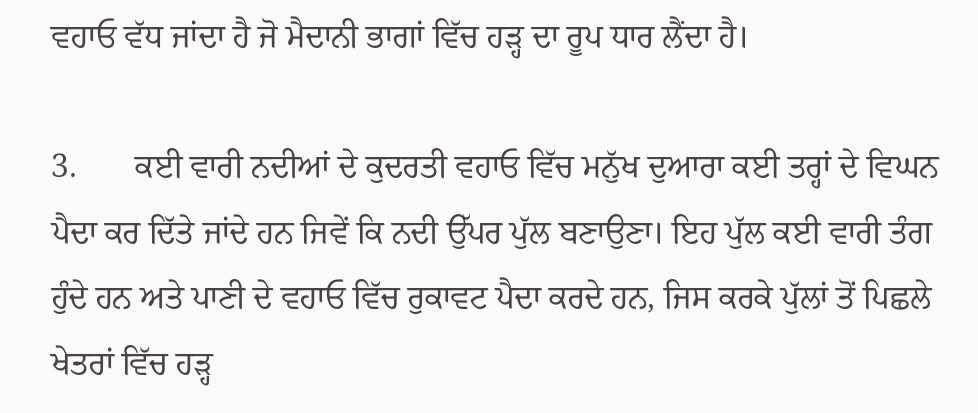ਵਹਾਓ ਵੱਧ ਜਾਂਦਾ ਹੈ ਜੋ ਮੈਦਾਨੀ ਭਾਗਾਂ ਵਿੱਚ ਹੜ੍ਹ ਦਾ ਰੂਪ ਧਾਰ ਲੈਂਦਾ ਹੈ।

3.       ਕਈ ਵਾਰੀ ਨਦੀਆਂ ਦੇ ਕੁਦਰਤੀ ਵਹਾਓ ਵਿੱਚ ਮਨੁੱਖ ਦੁਆਰਾ ਕਈ ਤਰ੍ਹਾਂ ਦੇ ਵਿਘਨ ਪੈਦਾ ਕਰ ਦਿੱਤੇ ਜਾਂਦੇ ਹਨ ਜਿਵੇਂ ਕਿ ਨਦੀ ਉੱਪਰ ਪੁੱਲ ਬਣਾਉਣਾ। ਇਹ ਪੁੱਲ ਕਈ ਵਾਰੀ ਤੰਗ ਹੁੰਦੇ ਹਨ ਅਤੇ ਪਾਣੀ ਦੇ ਵਹਾਓ ਵਿੱਚ ਰੁਕਾਵਟ ਪੈਦਾ ਕਰਦੇ ਹਨ, ਜਿਸ ਕਰਕੇ ਪੁੱਲਾਂ ਤੋਂ ਪਿਛਲੇ ਖੇਤਰਾਂ ਵਿੱਚ ਹੜ੍ਹ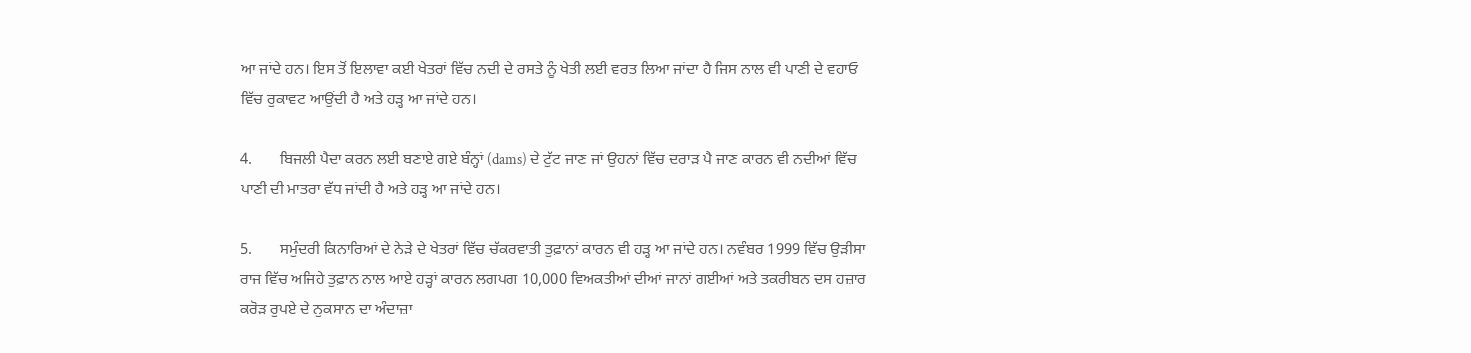ਆ ਜਾਂਦੇ ਹਨ। ਇਸ ਤੋਂ ਇਲਾਵਾ ਕਈ ਖੇਤਰਾਂ ਵਿੱਚ ਨਦੀ ਦੇ ਰਸਤੇ ਨੂੰ ਖੇਤੀ ਲਈ ਵਰਤ ਲਿਆ ਜਾਂਦਾ ਹੈ ਜਿਸ ਨਾਲ ਵੀ ਪਾਣੀ ਦੇ ਵਹਾਓ ਵਿੱਚ ਰੁਕਾਵਟ ਆਉਂਦੀ ਹੈ ਅਤੇ ਹੜ੍ਹ ਆ ਜਾਂਦੇ ਹਨ।

4.       ਬਿਜਲੀ ਪੈਦਾ ਕਰਨ ਲਈ ਬਣਾਏ ਗਏ ਬੰਨ੍ਹਾਂ (dams) ਦੇ ਟੁੱਟ ਜਾਣ ਜਾਂ ਉਹਨਾਂ ਵਿੱਚ ਦਰਾੜ ਪੈ ਜਾਣ ਕਾਰਨ ਵੀ ਨਦੀਆਂ ਵਿੱਚ ਪਾਣੀ ਦੀ ਮਾਤਰਾ ਵੱਧ ਜਾਂਦੀ ਹੈ ਅਤੇ ਹੜ੍ਹ ਆ ਜਾਂਦੇ ਹਨ।

5.       ਸਮੁੰਦਰੀ ਕਿਨਾਰਿਆਂ ਦੇ ਨੇੜੇ ਦੇ ਖੇਤਰਾਂ ਵਿੱਚ ਚੱਕਰਵਾਤੀ ਤੁਫ਼ਾਨਾਂ ਕਾਰਨ ਵੀ ਹੜ੍ਹ ਆ ਜਾਂਦੇ ਹਨ। ਨਵੰਬਰ 1999 ਵਿੱਚ ਉੜੀਸਾ ਰਾਜ ਵਿੱਚ ਅਜਿਹੇ ਤੁਫ਼ਾਨ ਨਾਲ ਆਏ ਹੜ੍ਹਾਂ ਕਾਰਨ ਲਗਪਗ 10,000 ਵਿਅਕਤੀਆਂ ਦੀਆਂ ਜਾਨਾਂ ਗਈਆਂ ਅਤੇ ਤਕਰੀਬਨ ਦਸ ਹਜ਼ਾਰ ਕਰੋੜ ਰੁਪਏ ਦੇ ਨੁਕਸਾਨ ਦਾ ਅੰਦਾਜ਼ਾ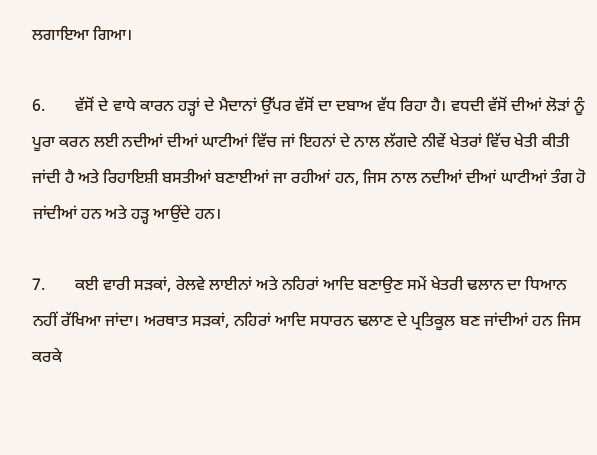ਲਗਾਇਆ ਗਿਆ।

6.       ਵੱਸੋਂ ਦੇ ਵਾਧੇ ਕਾਰਨ ਹੜ੍ਹਾਂ ਦੇ ਮੈਦਾਨਾਂ ਉੱਪਰ ਵੱਸੋਂ ਦਾ ਦਬਾਅ ਵੱਧ ਰਿਹਾ ਹੈ। ਵਧਦੀ ਵੱਸੋਂ ਦੀਆਂ ਲੋੜਾਂ ਨੂੰ ਪੂਰਾ ਕਰਨ ਲਈ ਨਦੀਆਂ ਦੀਆਂ ਘਾਟੀਆਂ ਵਿੱਚ ਜਾਂ ਇਹਨਾਂ ਦੇ ਨਾਲ ਲੱਗਦੇ ਨੀਵੇਂ ਖੇਤਰਾਂ ਵਿੱਚ ਖੇਤੀ ਕੀਤੀ ਜਾਂਦੀ ਹੈ ਅਤੇ ਰਿਹਾਇਸ਼ੀ ਬਸਤੀਆਂ ਬਣਾਈਆਂ ਜਾ ਰਹੀਆਂ ਹਨ, ਜਿਸ ਨਾਲ ਨਦੀਆਂ ਦੀਆਂ ਘਾਟੀਆਂ ਤੰਗ ਹੋ ਜਾਂਦੀਆਂ ਹਨ ਅਤੇ ਹੜ੍ਹ ਆਉਂਦੇ ਹਨ।

7.       ਕਈ ਵਾਰੀ ਸੜਕਾਂ, ਰੇਲਵੇ ਲਾਈਨਾਂ ਅਤੇ ਨਹਿਰਾਂ ਆਦਿ ਬਣਾਉਣ ਸਮੇਂ ਖੇਤਰੀ ਢਲਾਨ ਦਾ ਧਿਆਨ ਨਹੀਂ ਰੱਖਿਆ ਜਾਂਦਾ। ਅਰਥਾਤ ਸੜਕਾਂ, ਨਹਿਰਾਂ ਆਦਿ ਸਧਾਰਨ ਢਲਾਣ ਦੇ ਪ੍ਰਤਿਕੂਲ ਬਣ ਜਾਂਦੀਆਂ ਹਨ ਜਿਸ ਕਰਕੇ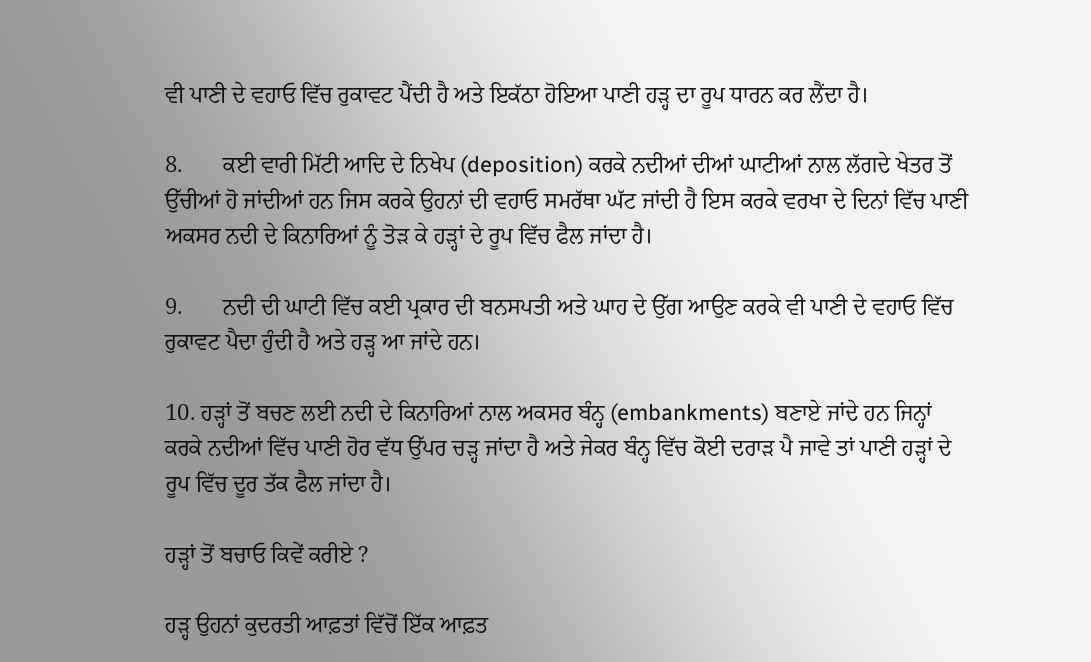ਵੀ ਪਾਣੀ ਦੇ ਵਹਾਓ ਵਿੱਚ ਰੁਕਾਵਟ ਪੈਂਦੀ ਹੈ ਅਤੇ ਇਕੱਠਾ ਹੋਇਆ ਪਾਣੀ ਹੜ੍ਹ ਦਾ ਰੂਪ ਧਾਰਨ ਕਰ ਲੈਂਦਾ ਹੈ।

8.       ਕਈ ਵਾਰੀ ਮਿੱਟੀ ਆਦਿ ਦੇ ਨਿਖੇਪ (deposition) ਕਰਕੇ ਨਦੀਆਂ ਦੀਆਂ ਘਾਟੀਆਂ ਨਾਲ ਲੱਗਦੇ ਖੇਤਰ ਤੋਂ ਉੱਚੀਆਂ ਹੋ ਜਾਂਦੀਆਂ ਹਨ ਜਿਸ ਕਰਕੇ ਉਹਨਾਂ ਦੀ ਵਹਾਓ ਸਮਰੱਥਾ ਘੱਟ ਜਾਂਦੀ ਹੈ ਇਸ ਕਰਕੇ ਵਰਖਾ ਦੇ ਦਿਨਾਂ ਵਿੱਚ ਪਾਣੀ ਅਕਸਰ ਨਦੀ ਦੇ ਕਿਨਾਰਿਆਂ ਨੂੰ ਤੋੜ ਕੇ ਹੜ੍ਹਾਂ ਦੇ ਰੂਪ ਵਿੱਚ ਫੈਲ ਜਾਂਦਾ ਹੈ।

9.       ਨਦੀ ਦੀ ਘਾਟੀ ਵਿੱਚ ਕਈ ਪ੍ਰਕਾਰ ਦੀ ਬਨਸਪਤੀ ਅਤੇ ਘਾਹ ਦੇ ਉੱਗ ਆਉਣ ਕਰਕੇ ਵੀ ਪਾਣੀ ਦੇ ਵਹਾਓ ਵਿੱਚ ਰੁਕਾਵਟ ਪੈਦਾ ਹੁੰਦੀ ਹੈ ਅਤੇ ਹੜ੍ਹ ਆ ਜਾਂਦੇ ਹਨ।

10. ਹੜ੍ਹਾਂ ਤੋਂ ਬਚਣ ਲਈ ਨਦੀ ਦੇ ਕਿਨਾਰਿਆਂ ਨਾਲ ਅਕਸਰ ਬੰਨ੍ਹ (embankments) ਬਣਾਏ ਜਾਂਦੇ ਹਨ ਜਿਨ੍ਹਾਂ ਕਰਕੇ ਨਦੀਆਂ ਵਿੱਚ ਪਾਣੀ ਹੋਰ ਵੱਧ ਉੱਪਰ ਚੜ੍ਹ ਜਾਂਦਾ ਹੈ ਅਤੇ ਜੇਕਰ ਬੰਨ੍ਹ ਵਿੱਚ ਕੋਈ ਦਰਾੜ ਪੈ ਜਾਵੇ ਤਾਂ ਪਾਣੀ ਹੜ੍ਹਾਂ ਦੇ ਰੂਪ ਵਿੱਚ ਦੂਰ ਤੱਕ ਫੈਲ ਜਾਂਦਾ ਹੈ।

ਹੜ੍ਹਾਂ ਤੋਂ ਬਚਾਓ ਕਿਵੇਂ ਕਰੀਏ ?

ਹੜ੍ਹ ਉਹਨਾਂ ਕੁਦਰਤੀ ਆਫ਼ਤਾਂ ਵਿੱਚੋਂ ਇੱਕ ਆਫ਼ਤ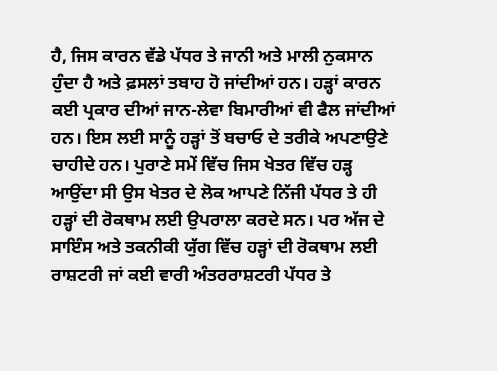ਹੈ, ਜਿਸ ਕਾਰਨ ਵੱਡੇ ਪੱਧਰ ਤੇ ਜਾਨੀ ਅਤੇ ਮਾਲੀ ਨੁਕਸਾਨ ਹੁੰਦਾ ਹੈ ਅਤੇ ਫ਼ਸਲਾਂ ਤਬਾਹ ਹੋ ਜਾਂਦੀਆਂ ਹਨ। ਹੜ੍ਹਾਂ ਕਾਰਨ ਕਈ ਪ੍ਰਕਾਰ ਦੀਆਂ ਜਾਨ-ਲੇਵਾ ਬਿਮਾਰੀਆਂ ਵੀ ਫੈਲ ਜਾਂਦੀਆਂ ਹਨ। ਇਸ ਲਈ ਸਾਨੂੰ ਹੜ੍ਹਾਂ ਤੋਂ ਬਚਾਓ ਦੇ ਤਰੀਕੇ ਅਪਣਾਉਣੇ ਚਾਹੀਦੇ ਹਨ। ਪੁਰਾਣੇ ਸਮੇਂ ਵਿੱਚ ਜਿਸ ਖੇਤਰ ਵਿੱਚ ਹੜ੍ਹ ਆਉਂਦਾ ਸੀ ਉਸ ਖੇਤਰ ਦੇ ਲੋਕ ਆਪਣੇ ਨਿੱਜੀ ਪੱਧਰ ਤੇ ਹੀ ਹੜ੍ਹਾਂ ਦੀ ਰੋਕਥਾਮ ਲਈ ਉਪਰਾਲਾ ਕਰਦੇ ਸਨ। ਪਰ ਅੱਜ ਦੇ ਸਾਇੰਸ ਅਤੇ ਤਕਨੀਕੀ ਯੁੱਗ ਵਿੱਚ ਹੜ੍ਹਾਂ ਦੀ ਰੋਕਥਾਮ ਲਈ ਰਾਸ਼ਟਰੀ ਜਾਂ ਕਈ ਵਾਰੀ ਅੰਤਰਰਾਸ਼ਟਰੀ ਪੱਧਰ ਤੇ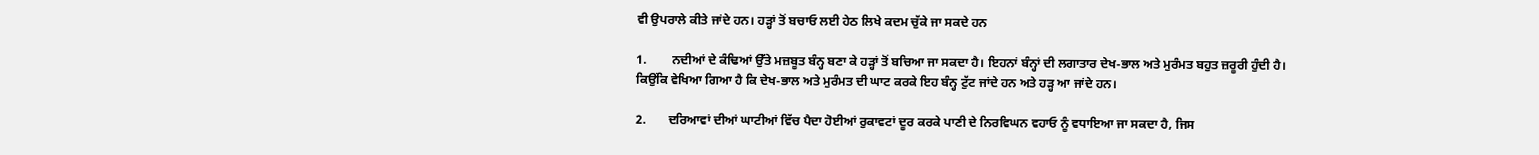ਵੀ ਉਪਰਾਲੇ ਕੀਤੇ ਜਾਂਦੇ ਹਨ। ਹੜ੍ਹਾਂ ਤੋਂ ਬਚਾਓ ਲਈ ਹੇਠ ਲਿਖੇ ਕਦਮ ਚੁੱਕੇ ਜਾ ਸਕਦੇ ਹਨ

1.        ਨਦੀਆਂ ਦੇ ਕੰਢਿਆਂ ਉੱਤੇ ਮਜ਼ਬੂਤ ਬੰਨ੍ਹ ਬਣਾ ਕੇ ਹੜ੍ਹਾਂ ਤੋਂ ਬਚਿਆ ਜਾ ਸਕਦਾ ਹੈ। ਇਹਨਾਂ ਬੰਨ੍ਹਾਂ ਦੀ ਲਗਾਤਾਰ ਦੇਖ-ਭਾਲ ਅਤੇ ਮੁਰੰਮਤ ਬਹੁਤ ਜ਼ਰੂਰੀ ਹੁੰਦੀ ਹੈ। ਕਿਉਂਕਿ ਵੇਖਿਆ ਗਿਆ ਹੈ ਕਿ ਦੇਖ-ਭਾਲ ਅਤੇ ਮੁਰੰਮਤ ਦੀ ਘਾਟ ਕਰਕੇ ਇਹ ਬੰਨ੍ਹ ਟੁੱਟ ਜਾਂਦੇ ਹਨ ਅਤੇ ਹੜ੍ਹ ਆ ਜਾਂਦੇ ਹਨ।

2.       ਦਰਿਆਵਾਂ ਦੀਆਂ ਘਾਟੀਆਂ ਵਿੱਚ ਪੈਦਾ ਹੋਈਆਂ ਰੁਕਾਵਟਾਂ ਦੂਰ ਕਰਕੇ ਪਾਣੀ ਦੇ ਨਿਰਵਿਘਨ ਵਹਾਓ ਨੂੰ ਵਧਾਇਆ ਜਾ ਸਕਦਾ ਹੈ, ਜਿਸ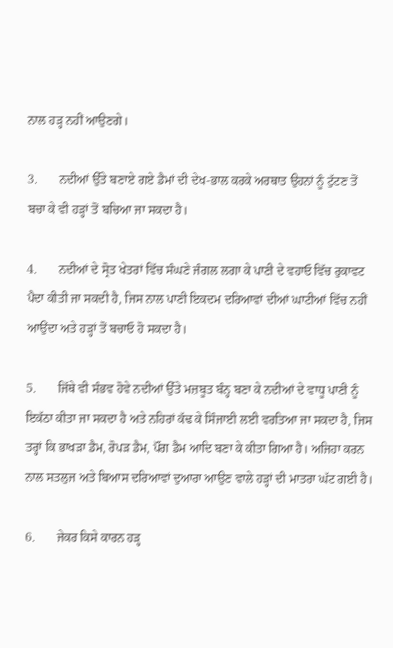ਨਾਲ ਹੜ੍ਹ ਨਹੀਂ ਆਉਣਗੇ।

3.       ਨਦੀਆਂ ਉੱਤੇ ਬਣਾਏ ਗਏ ਡੈਮਾਂ ਦੀ ਦੇਖ-ਭਾਲ ਕਰਕੇ ਅਰਥਾਤ ਉਹਨਾਂ ਨੂੰ ਟੁੱਟਣ ਤੋਂ ਬਚਾ ਕੇ ਵੀ ਹੜ੍ਹਾਂ ਤੋਂ ਬਚਿਆ ਜਾ ਸਕਦਾ ਹੈ।

4.       ਨਦੀਆਂ ਦੇ ਸ੍ਰੋਤ ਖੇਤਰਾਂ ਵਿੱਚ ਸੰਘਣੇ ਜੰਗਲ ਲਗਾ ਕੇ ਪਾਣੀ ਦੇ ਵਹਾਓ ਵਿੱਚ ਰੁਕਾਵਟ ਪੈਦਾ ਕੀਤੀ ਜਾ ਸਕਦੀ ਹੈ, ਜਿਸ ਨਾਲ ਪਾਣੀ ਇਕਦਮ ਦਰਿਆਵਾਂ ਦੀਆਂ ਘਾਟੀਆਂ ਵਿੱਚ ਨਹੀਂ ਆਉਂਦਾ ਅਤੇ ਹੜ੍ਹਾਂ ਤੋਂ ਬਚਾਓ ਹੋ ਸਕਦਾ ਹੈ।

5.       ਜਿੱਥੇ ਵੀ ਸੰਭਵ ਹੋਵੇ ਨਦੀਆਂ ਉੱਤੇ ਮਜ਼ਬੂਤ ਬੰਨ੍ਹ ਬਣਾ ਕੇ ਨਦੀਆਂ ਦੇ ਵਾਧੂ ਪਾਣੀ ਨੂੰ ਇਕੱਠਾ ਕੀਤਾ ਜਾ ਸਕਦਾ ਹੈ ਅਤੇ ਨਹਿਰਾਂ ਕੱਢ ਕੇ ਸਿੰਜਾਈ ਲਈ ਵਰਤਿਆ ਜਾ ਸਕਦਾ ਹੈ, ਜਿਸ ਤਰ੍ਹਾਂ ਕਿ ਭਾਖੜਾ ਡੈਮ, ਰੋਪੜ ਡੈਮ, ਪੌਂਗ ਡੈਮ ਆਦਿ ਬਣਾ ਕੇ ਕੀਤਾ ਗਿਆ ਹੈ। ਅਜਿਹਾ ਕਰਨ ਨਾਲ ਸਤਲੁਜ ਅਤੇ ਬਿਆਸ ਦਰਿਆਵਾਂ ਦੁਆਰਾ ਆਉਣ ਵਾਲੇ ਹੜ੍ਹਾਂ ਦੀ ਮਾਤਰਾ ਘੱਟ ਗਈ ਹੈ।

6.       ਜੇਕਰ ਕਿਸੇ ਕਾਰਨ ਹੜ੍ਹ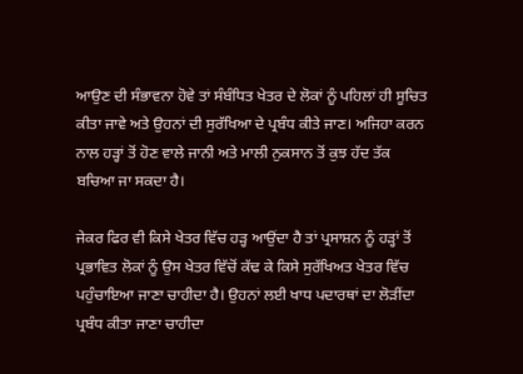ਆਉਣ ਦੀ ਸੰਭਾਵਨਾ ਹੋਵੇ ਤਾਂ ਸੰਬੰਧਿਤ ਖੇਤਰ ਦੇ ਲੋਕਾਂ ਨੂੰ ਪਹਿਲਾਂ ਹੀ ਸੂਚਿਤ ਕੀਤਾ ਜਾਵੇ ਅਤੇ ਉਹਨਾਂ ਦੀ ਸੁਰੱਖਿਆ ਦੇ ਪ੍ਰਬੰਧ ਕੀਤੇ ਜਾਣ। ਅਜਿਹਾ ਕਰਨ ਨਾਲ ਹੜ੍ਹਾਂ ਤੋਂ ਹੋਣ ਵਾਲੇ ਜਾਨੀ ਅਤੇ ਮਾਲੀ ਨੁਕਸਾਨ ਤੋਂ ਕੁਝ ਹੱਦ ਤੱਕ ਬਚਿਆ ਜਾ ਸਕਦਾ ਹੈ।

ਜੇਕਰ ਫਿਰ ਵੀ ਕਿਸੇ ਖੇਤਰ ਵਿੱਚ ਹੜ੍ਹ ਆਉਂਦਾ ਹੈ ਤਾਂ ਪ੍ਰਸਾਸ਼ਨ ਨੂੰ ਹੜ੍ਹਾਂ ਤੋਂ ਪ੍ਰਭਾਵਿਤ ਲੋਕਾਂ ਨੂੰ ਉਸ ਖੇਤਰ ਵਿੱਚੋਂ ਕੱਢ ਕੇ ਕਿਸੇ ਸੁਰੱਖਿਅਤ ਖੇਤਰ ਵਿੱਚ ਪਹੁੰਚਾਇਆ ਜਾਣਾ ਚਾਹੀਦਾ ਹੈ। ਉਹਨਾਂ ਲਈ ਖਾਧ ਪਦਾਰਥਾਂ ਦਾ ਲੋੜੀਂਦਾ ਪ੍ਰਬੰਧ ਕੀਤਾ ਜਾਣਾ ਚਾਹੀਦਾ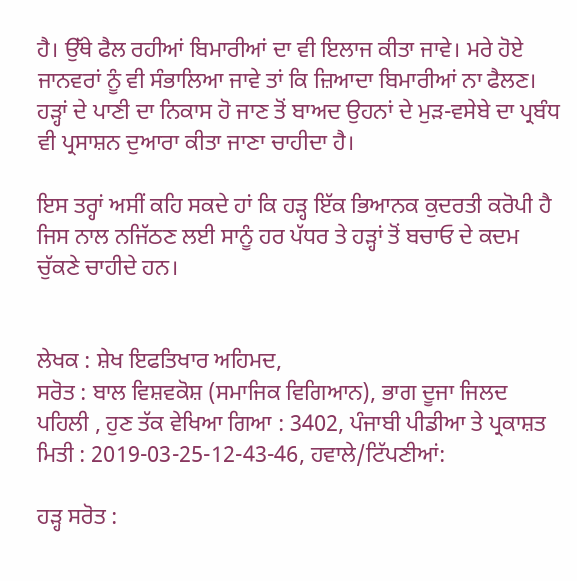ਹੈ। ਉੱਥੇ ਫੈਲ ਰਹੀਆਂ ਬਿਮਾਰੀਆਂ ਦਾ ਵੀ ਇਲਾਜ ਕੀਤਾ ਜਾਵੇ। ਮਰੇ ਹੋਏ ਜਾਨਵਰਾਂ ਨੂੰ ਵੀ ਸੰਭਾਲਿਆ ਜਾਵੇ ਤਾਂ ਕਿ ਜ਼ਿਆਦਾ ਬਿਮਾਰੀਆਂ ਨਾ ਫੈਲਣ। ਹੜ੍ਹਾਂ ਦੇ ਪਾਣੀ ਦਾ ਨਿਕਾਸ ਹੋ ਜਾਣ ਤੋਂ ਬਾਅਦ ਉਹਨਾਂ ਦੇ ਮੁੜ-ਵਸੇਬੇ ਦਾ ਪ੍ਰਬੰਧ ਵੀ ਪ੍ਰਸਾਸ਼ਨ ਦੁਆਰਾ ਕੀਤਾ ਜਾਣਾ ਚਾਹੀਦਾ ਹੈ।

ਇਸ ਤਰ੍ਹਾਂ ਅਸੀਂ ਕਹਿ ਸਕਦੇ ਹਾਂ ਕਿ ਹੜ੍ਹ ਇੱਕ ਭਿਆਨਕ ਕੁਦਰਤੀ ਕਰੋਪੀ ਹੈ ਜਿਸ ਨਾਲ ਨਜਿੱਠਣ ਲਈ ਸਾਨੂੰ ਹਰ ਪੱਧਰ ਤੇ ਹੜ੍ਹਾਂ ਤੋਂ ਬਚਾਓ ਦੇ ਕਦਮ ਚੁੱਕਣੇ ਚਾਹੀਦੇ ਹਨ।


ਲੇਖਕ : ਸ਼ੇਖ ਇਫਤਿਖਾਰ ਅਹਿਮਦ,
ਸਰੋਤ : ਬਾਲ ਵਿਸ਼ਵਕੋਸ਼ (ਸਮਾਜਿਕ ਵਿਗਿਆਨ), ਭਾਗ ਦੂਜਾ ਜਿਲਦ ਪਹਿਲੀ , ਹੁਣ ਤੱਕ ਵੇਖਿਆ ਗਿਆ : 3402, ਪੰਜਾਬੀ ਪੀਡੀਆ ਤੇ ਪ੍ਰਕਾਸ਼ਤ ਮਿਤੀ : 2019-03-25-12-43-46, ਹਵਾਲੇ/ਟਿੱਪਣੀਆਂ:

ਹੜ੍ਹ ਸਰੋਤ :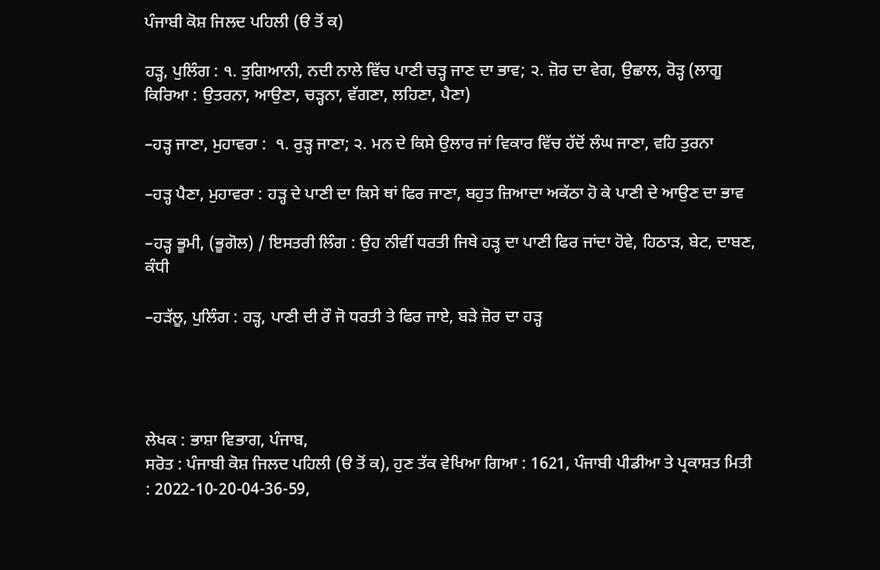ਪੰਜਾਬੀ ਕੋਸ਼ ਜਿਲਦ ਪਹਿਲੀ (ੳ ਤੋਂ ਕ)

ਹੜ੍ਹ, ਪੁਲਿੰਗ : ੧. ਤੁਗਿਆਨੀ, ਨਦੀ ਨਾਲੇ ਵਿੱਚ ਪਾਣੀ ਚੜ੍ਹ ਜਾਣ ਦਾ ਭਾਵ; ੨. ਜ਼ੋਰ ਦਾ ਵੇਗ, ਉਛਾਲ, ਰੋੜ੍ਹ (ਲਾਗੂ ਕਿਰਿਆ : ਉਤਰਨਾ, ਆਉਣਾ, ਚੜ੍ਹਨਾ, ਵੱਗਣਾ, ਲਹਿਣਾ, ਪੈਣਾ)

–ਹੜ੍ਹ ਜਾਣਾ, ਮੁਹਾਵਰਾ :  ੧. ਰੁੜ੍ਹ ਜਾਣਾ; ੨. ਮਨ ਦੇ ਕਿਸੇ ਉਲਾਰ ਜਾਂ ਵਿਕਾਰ ਵਿੱਚ ਹੱਦੋਂ ਲੰਘ ਜਾਣਾ, ਵਹਿ ਤੁਰਨਾ

–ਹੜ੍ਹ ਪੈਣਾ, ਮੁਹਾਵਰਾ : ਹੜ੍ਹ ਦੇ ਪਾਣੀ ਦਾ ਕਿਸੇ ਥਾਂ ਫਿਰ ਜਾਣਾ, ਬਹੁਤ ਜ਼ਿਆਦਾ ਅਕੱਠਾ ਹੋ ਕੇ ਪਾਣੀ ਦੇ ਆਉਣ ਦਾ ਭਾਵ

–ਹੜ੍ਹ ਭੂਮੀ, (ਭੂਗੋਲ) / ਇਸਤਰੀ ਲਿੰਗ : ਉਹ ਨੀਵੀਂ ਧਰਤੀ ਜਿਥੇ ਹੜ੍ਹ ਦਾ ਪਾਣੀ ਫਿਰ ਜਾਂਦਾ ਹੋਵੇ, ਹਿਠਾੜ, ਬੇਟ, ਦਾਬਣ, ਕੰਧੀ

–ਹੜੱਲੂ, ਪੁਲਿੰਗ : ਹੜ੍ਹ, ਪਾਣੀ ਦੀ ਰੌ ਜੋ ਧਰਤੀ ਤੇ ਫਿਰ ਜਾਏ, ਬੜੇ ਜ਼ੋਰ ਦਾ ਹੜ੍ਹ




ਲੇਖਕ : ਭਾਸ਼ਾ ਵਿਭਾਗ, ਪੰਜਾਬ,
ਸਰੋਤ : ਪੰਜਾਬੀ ਕੋਸ਼ ਜਿਲਦ ਪਹਿਲੀ (ੳ ਤੋਂ ਕ), ਹੁਣ ਤੱਕ ਵੇਖਿਆ ਗਿਆ : 1621, ਪੰਜਾਬੀ ਪੀਡੀਆ ਤੇ ਪ੍ਰਕਾਸ਼ਤ ਮਿਤੀ : 2022-10-20-04-36-59,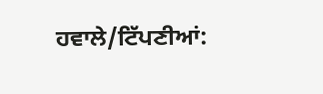ਹਵਾਲੇ/ਟਿੱਪਣੀਆਂ: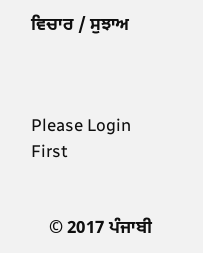ਵਿਚਾਰ / ਸੁਝਾਅ



Please Login First


    © 2017 ਪੰਜਾਬੀ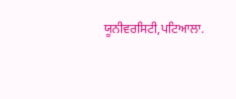ਯੂਨੀਵਰਸਿਟੀ,ਪਟਿਆਲਾ.